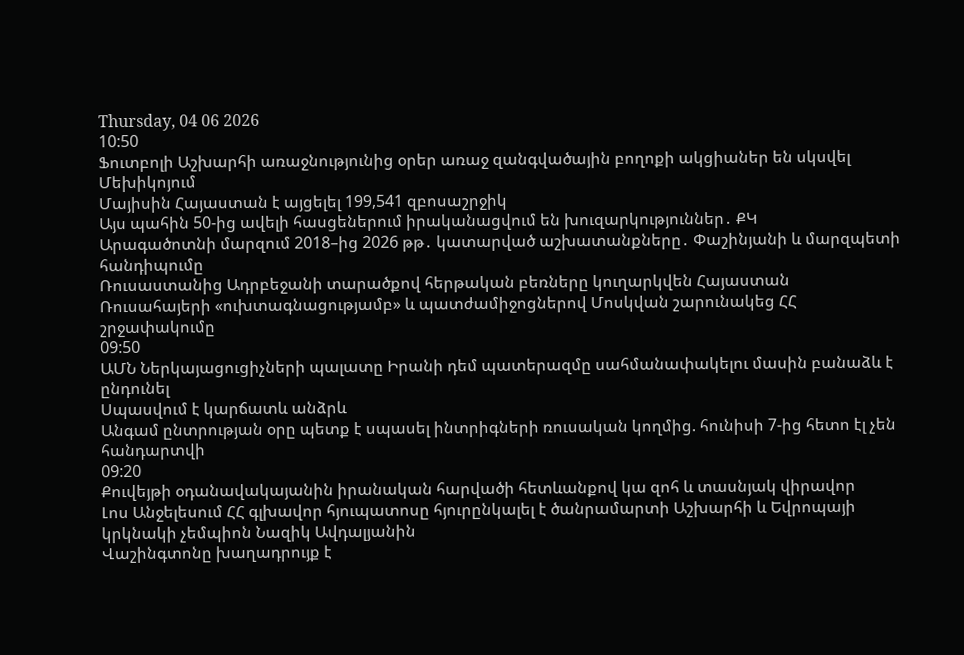Thursday, 04 06 2026
10:50
Ֆուտբոլի Աշխարհի առաջնությունից օրեր առաջ զանգվածային բողոքի ակցիաներ են սկսվել Մեխիկոյում
Մայիսին Հայաստան է այցելել 199,541 զբոսաշրջիկ
Այս պահին 50-ից ավելի հասցեներում իրականացվում են խուզարկություններ․ ՔԿ
Արագածոտնի մարզում 2018–ից 2026 թթ․ կատարված աշխատանքները․ Փաշինյանի և մարզպետի հանդիպումը
Ռուսաստանից Ադրբեջանի տարածքով հերթական բեռները կուղարկվեն Հայաստան
Ռուսահայերի «ուխտագնացությամբ» և պատժամիջոցներով Մոսկվան շարունակեց ՀՀ շրջափակումը
09:50
ԱՄՆ Ներկայացուցիչների պալատը Իրանի դեմ պատերազմը սահմանափակելու մասին բանաձև է ընդունել
Սպասվում է կարճատև անձրև
Անգամ ընտրության օրը պետք է սպասել ինտրիգների ռուսական կողմից. հունիսի 7-ից հետո էլ չեն հանդարտվի
09:20
Քուվեյթի օդանավակայանին իրանական հարվածի հետևանքով կա զոհ և տասնյակ վիրավոր
Լոս Անջելեսում ՀՀ գլխավոր հյուպատոսը հյուրընկալել է ծանրամարտի Աշխարհի և Եվրոպայի կրկնակի չեմպիոն Նազիկ Ավդալյանին
Վաշինգտոնը խաղադրույք է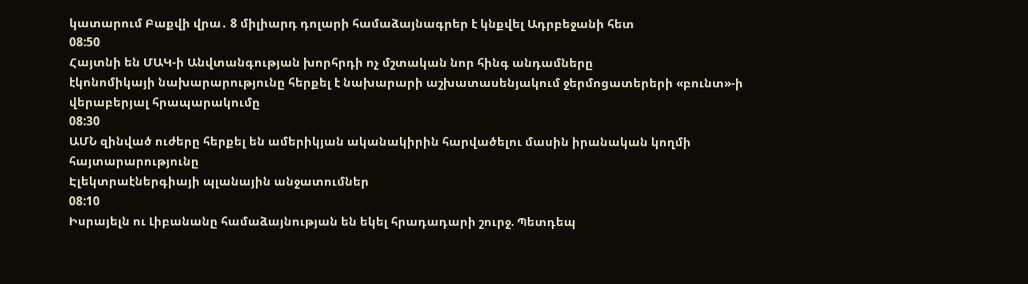կատարում Բաքվի վրա․ 8 միլիարդ դոլարի համաձայնագրեր է կնքվել Ադրբեջանի հետ
08:50
Հայտնի են ՄԱԿ-ի Անվտանգության խորհրդի ոչ մշտական նոր հինգ անդամները
էկոնոմիկայի նախարարությունը հերքել է նախարարի աշխատասենյակում ջերմոցատերերի «բունտ»-ի վերաբերյալ հրապարակումը
08:30
ԱՄՆ զինված ուժերը հերքել են ամերիկյան ականակիրին հարվածելու մասին իրանական կողմի հայտարարությունը
Էլեկտրաէներգիայի պլանային անջատումներ
08:10
Իսրայելն ու Լիբանանը համաձայնության են եկել հրադադարի շուրջ. Պետդեպ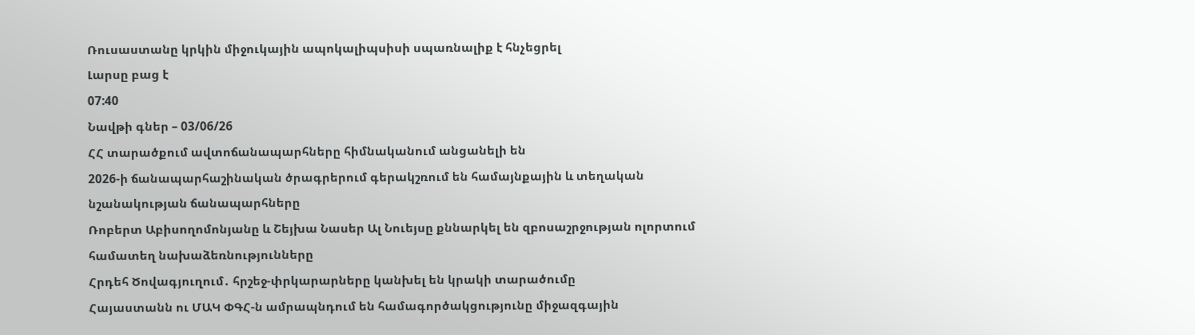Ռուսաստանը կրկին միջուկային ապոկալիպսիսի սպառնալիք է հնչեցրել
Լարսը բաց է
07:40
Նավթի գներ – 03/06/26
ՀՀ տարածքում ավտոճանապարհները հիմնականում անցանելի են
2026-ի ճանապարհաշինական ծրագրերում գերակշռում են համայնքային և տեղական նշանակության ճանապարհները
Ռոբերտ Աբիսողոմոնյանը և Շեյխա Նասեր Ալ Նուեյսը քննարկել են զբոսաշրջության ոլորտում համատեղ նախաձեռնությունները
Հրդեհ Ծովագյուղում․ հրշեջ-փրկարարները կանխել են կրակի տարածումը
Հայաստանն ու ՄԱԿ ՓԳՀ-ն ամրապնդում են համագործակցությունը միջազգային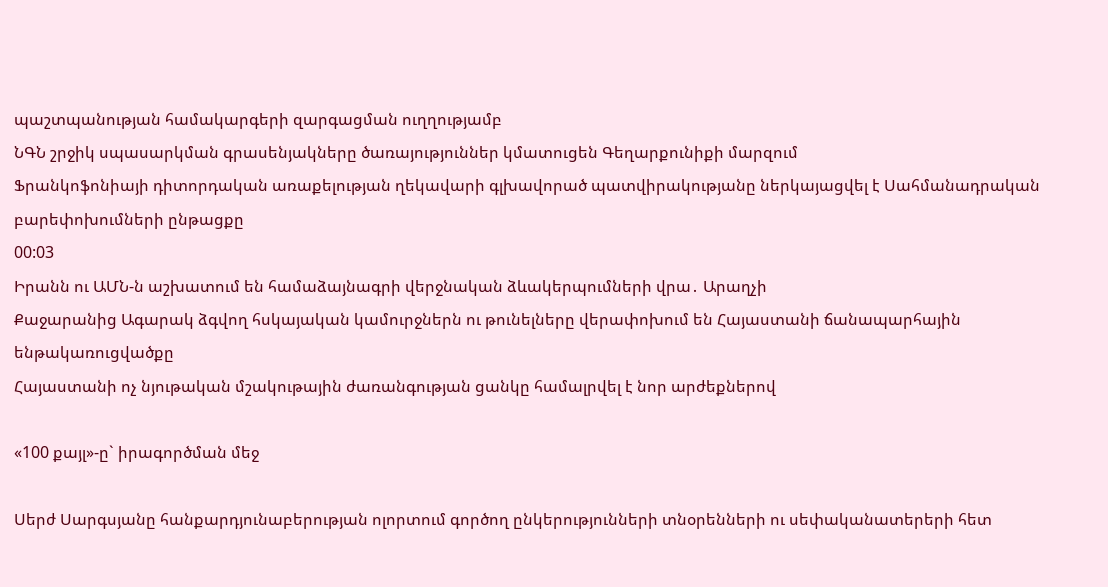պաշտպանության համակարգերի զարգացման ուղղությամբ
ՆԳՆ շրջիկ սպասարկման գրասենյակները ծառայություններ կմատուցեն Գեղարքունիքի մարզում
Ֆրանկոֆոնիայի դիտորդական առաքելության ղեկավարի գլխավորած պատվիրակությանը ներկայացվել է Սահմանադրական բարեփոխումների ընթացքը
00:03
Իրանն ու ԱՄՆ-ն աշխատում են համաձայնագրի վերջնական ձևակերպումների վրա․ Արաղչի
Քաջարանից Ագարակ ձգվող հսկայական կամուրջներն ու թունելները վերափոխում են Հայաստանի ճանապարհային ենթակառուցվածքը
Հայաստանի ոչ նյութական մշակութային ժառանգության ցանկը համալրվել է նոր արժեքներով

«100 քայլ»-ը` իրագործման մեջ

Սերժ Սարգսյանը հանքարդյունաբերության ոլորտում գործող ընկերությունների տնօրենների ու սեփականատերերի հետ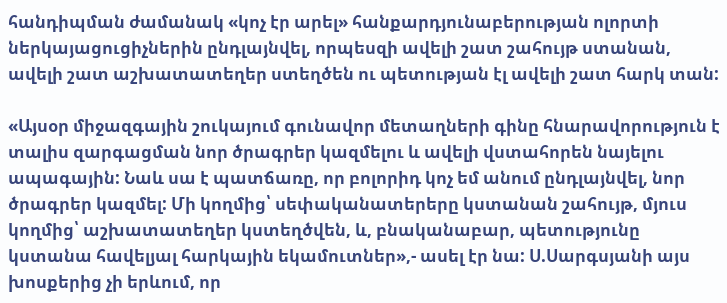հանդիպման ժամանակ «կոչ էր արել» հանքարդյունաբերության ոլորտի ներկայացուցիչներին ընդլայնվել, որպեսզի ավելի շատ շահույթ ստանան, ավելի շատ աշխատատեղեր ստեղծեն ու պետության էլ ավելի շատ հարկ տան:

«Այսօր միջազգային շուկայում գունավոր մետաղների գինը հնարավորություն է տալիս զարգացման նոր ծրագրեր կազմելու և ավելի վստահորեն նայելու ապագային: Նաև սա է պատճառը, որ բոլորիդ կոչ եմ անում ընդլայնվել, նոր ծրագրեր կազմել: Մի կողմից՝ սեփականատերերը կստանան շահույթ, մյուս կողմից՝ աշխատատեղեր կստեղծվեն, և, բնականաբար, պետությունը կստանա հավելյալ հարկային եկամուտներ»,- ասել էր նա: Ս.Սարգսյանի այս խոսքերից չի երևում, որ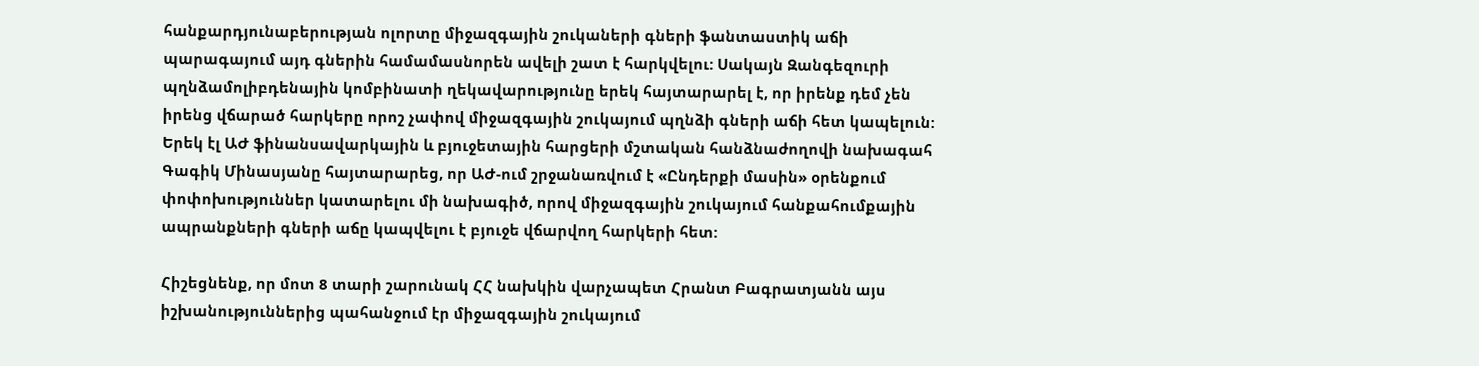հանքարդյունաբերության ոլորտը միջազգային շուկաների գների ֆանտաստիկ աճի պարագայում այդ գներին համամասնորեն ավելի շատ է հարկվելու: Սակայն Զանգեզուրի պղնձամոլիբդենային կոմբինատի ղեկավարությունը երեկ հայտարարել է, որ իրենք դեմ չեն իրենց վճարած հարկերը որոշ չափով միջազգային շուկայում պղնձի գների աճի հետ կապելուն: Երեկ էլ ԱԺ ֆինանսավարկային և բյուջետային հարցերի մշտական հանձնաժողովի նախագահ Գագիկ Մինասյանը հայտարարեց, որ ԱԺ-ում շրջանառվում է «Ընդերքի մասին» օրենքում փոփոխություններ կատարելու մի նախագիծ, որով միջազգային շուկայում հանքահումքային ապրանքների գների աճը կապվելու է բյուջե վճարվող հարկերի հետ:

Հիշեցնենք, որ մոտ 8 տարի շարունակ ՀՀ նախկին վարչապետ Հրանտ Բագրատյանն այս իշխանություններից պահանջում էր միջազգային շուկայում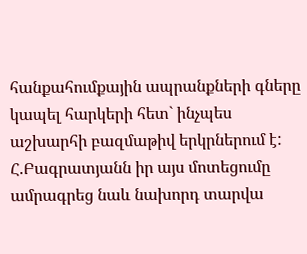հանքահումքային ապրանքների գները կապել հարկերի հետ` ինչպես աշխարհի բազմաթիվ երկրներում է: Հ.Բագրատյանն իր այս մոտեցումը ամրագրեց նաև նախորդ տարվա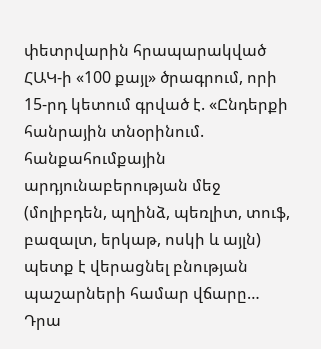փետրվարին հրապարակված ՀԱԿ-ի «100 քայլ» ծրագրում, որի 15-րդ կետում գրված է. «Ընդերքի հանրային տնօրինում. հանքահումքային արդյունաբերության մեջ (մոլիբդեն, պղինձ, պեռլիտ, տուֆ, բազալտ, երկաթ, ոսկի և այլն) պետք է վերացնել բնության պաշարների համար վճարը… Դրա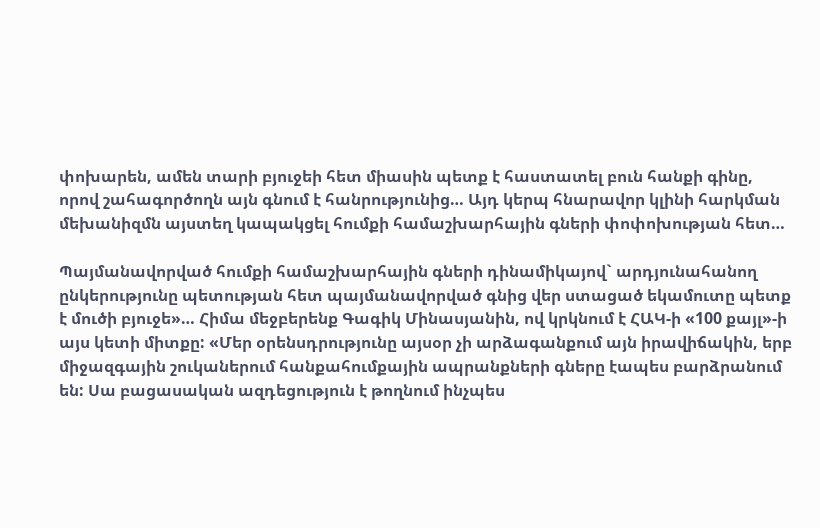փոխարեն, ամեն տարի բյուջեի հետ միասին պետք է հաստատել բուն հանքի գինը, որով շահագործողն այն գնում է հանրությունից… Այդ կերպ հնարավոր կլինի հարկման մեխանիզմն այստեղ կապակցել հումքի համաշխարհային գների փոփոխության հետ…

Պայմանավորված հումքի համաշխարհային գների դինամիկայով` արդյունահանող ընկերությունը պետության հետ պայմանավորված գնից վեր ստացած եկամուտը պետք է մուծի բյուջե»… Հիմա մեջբերենք Գագիկ Մինասյանին, ով կրկնում է ՀԱԿ-ի «100 քայլ»-ի այս կետի միտքը: «Մեր օրենսդրությունը այսօր չի արձագանքում այն իրավիճակին, երբ միջազգային շուկաներում հանքահումքային ապրանքների գները էապես բարձրանում են: Սա բացասական ազդեցություն է թողնում ինչպես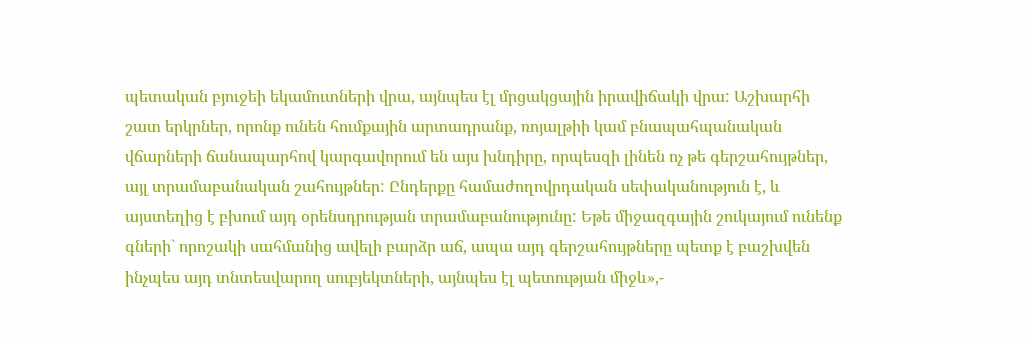պետական բյուջեի եկամուտների վրա, այնպես էլ մրցակցային իրավիճակի վրա: Աշխարհի շատ երկրներ, որոնք ունեն հումքային արտադրանք, ռոյալթիի կամ բնապահպանական վճարների ճանապարհով կարգավորում են այս խնդիրը, որպեսզի լինեն ոչ թե գերշահույթներ, այլ տրամաբանական շահույթներ: Ընդերքը համաժողովրդական սեփականություն է, և այստեղից է բխում այդ օրենսդրության տրամաբանությունը: Եթե միջազգային շուկայում ունենք գների` որոշակի սահմանից ավելի բարձր աճ, ապա այդ գերշահույթները պետք է բաշխվեն ինչպես այդ տնտեսվարող սուբյեկտների, այնպես էլ պետության միջև»,-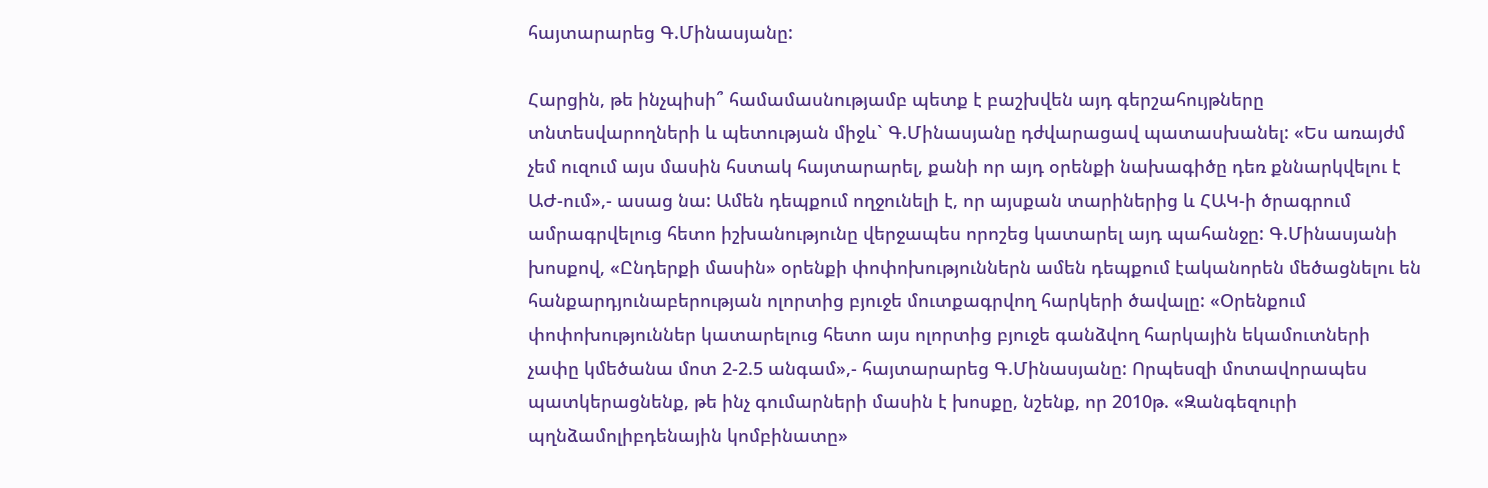հայտարարեց Գ.Մինասյանը:

Հարցին, թե ինչպիսի՞ համամասնությամբ պետք է բաշխվեն այդ գերշահույթները տնտեսվարողների և պետության միջև` Գ.Մինասյանը դժվարացավ պատասխանել: «Ես առայժմ չեմ ուզում այս մասին հստակ հայտարարել, քանի որ այդ օրենքի նախագիծը դեռ քննարկվելու է ԱԺ-ում»,- ասաց նա: Ամեն դեպքում ողջունելի է, որ այսքան տարիներից և ՀԱԿ-ի ծրագրում ամրագրվելուց հետո իշխանությունը վերջապես որոշեց կատարել այդ պահանջը: Գ.Մինասյանի խոսքով, «Ընդերքի մասին» օրենքի փոփոխություններն ամեն դեպքում էականորեն մեծացնելու են հանքարդյունաբերության ոլորտից բյուջե մուտքագրվող հարկերի ծավալը: «Օրենքում փոփոխություններ կատարելուց հետո այս ոլորտից բյուջե գանձվող հարկային եկամուտների չափը կմեծանա մոտ 2-2.5 անգամ»,- հայտարարեց Գ.Մինասյանը: Որպեսզի մոտավորապես պատկերացնենք, թե ինչ գումարների մասին է խոսքը, նշենք, որ 2010թ. «Զանգեզուրի պղնձամոլիբդենային կոմբինատը»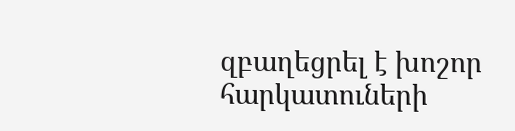զբաղեցրել է խոշոր հարկատուների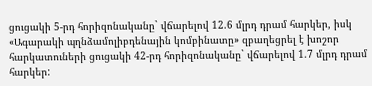ցուցակի 5-րդ հորիզոնականը` վճարելով 12.6 մլրդ դրամ հարկեր, իսկ «Ագարակի պղնձամոլիբդենային կոմբինատը» զբաղեցրել է խոշոր հարկատուների ցուցակի 42-րդ հորիզոնականը` վճարելով 1.7 մլրդ դրամ հարկեր: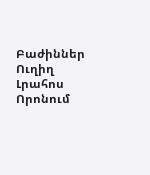Բաժիններ
Ուղիղ
Լրահոս
Որոնում